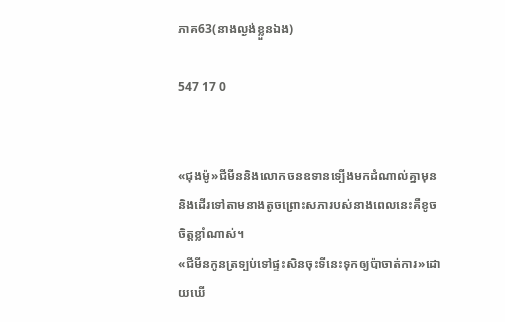ភាគ63(នាងល្ងង់ខ្លួនឯង)

547 17 0


«ជុងម៉ូ»ជីមីននិងលោកចនឧទានទ្បើងមកដំណាល់គ្នាមុននិងដើរទៅតាមនាងតូចព្រោះសភារបស់នាងពេលនេះគឺខូចចិត្តខ្លាំណាស់។
«ជីមីនកូនត្រទ្បប់ទៅផ្ទះសិនចុះទីនេះទុកឲ្យប៉ាចាត់ការ»ដោយឃើ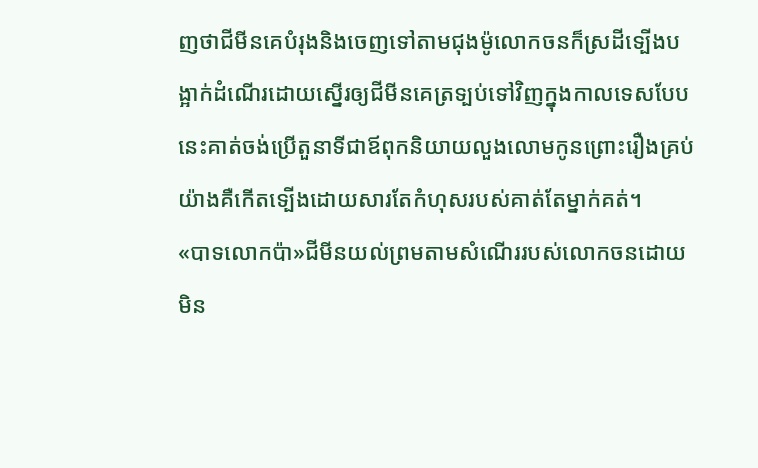ញថាជីមីនគេបំរុងនិងចេញទៅតាមជុងម៉ូលោកចនក៏ស្រដីទ្បើងបង្អាក់ដំណើរដោយស្នើរឲ្យជីមីនគេត្រទ្បប់ទៅវិញក្នុងកាលទេសបែបនេះគាត់ចង់ប្រើតួនាទីជាឪពុកនិយាយលួងលោមកូនព្រោះរឿងគ្រប់យ៉ាងគឺកើតទ្បើងដោយសារតែកំហុសរបស់គាត់តែម្នាក់គត់។
«បាទលោកប៉ា»ជីមីនយល់ព្រមតាមសំណើររបស់លោកចនដោយមិន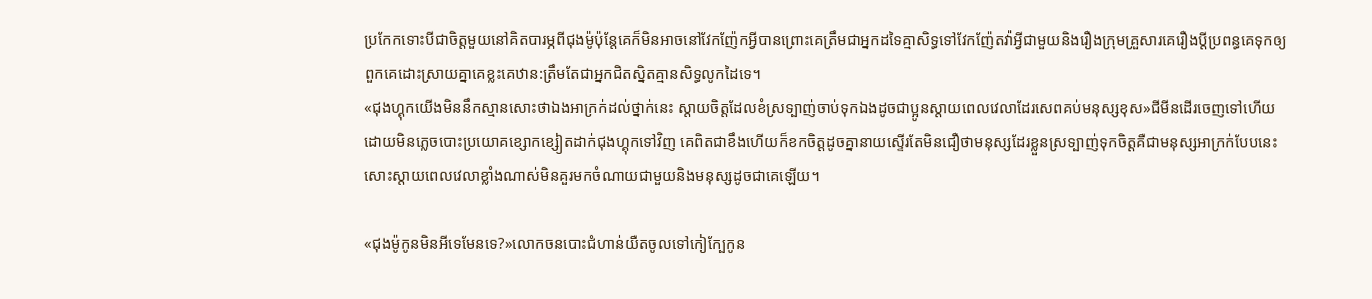ប្រកែកទោះបីជាចិត្តមួយនៅគិតបារម្ភពីជុងម៉ូប៉ុន្តែគេក៏មិនអាចនៅវែកញ៉ែកអ្វីបានព្រោះគេត្រឹមជាអ្នកដទៃគ្មាសិទ្ធទៅវែកញ៉ែតវ៉ាអ្វីជាមួយនិងរឿងក្រុមគ្រួសារគេរឿងប្តីប្រពន្ធគេទុកឲ្យពួកគេដោះស្រាយគ្នាគេខ្លះគេឋាន:ត្រឹមតែជាអ្នកជិតស្និតគ្មានសិទ្ធលូកដៃទេ។
«ជុងហ្គុកយើងមិននឹកស្មានសោះថាឯងអាក្រក់ដល់ថ្នាក់នេះ ស្តាយចិត្តដែលខំស្រទ្បាញ់ចាប់ទុកឯងដូចជាប្អូនស្តាយពេលវេលាដែរសេពគប់មនុស្សខុស»ជីមីនដើរចេញទៅហើយដោយមិនភ្លេចបោះប្រយោគខ្សោកខ្សៀតដាក់ជុងហ្គុកទៅវិញ គេពិតជាខឹងហើយក៏ខកចិត្តដូចគ្នានាយស្ទើរតែមិនជឿថាមនុស្សដែរខ្លួនស្រទ្បាញ់ទុកចិត្តគឺជាមនុស្សអាក្រក់បែបនេះសោះស្តាយពេលវេលាខ្លាំងណាស់មិនគួរមកចំណាយជាមួយនិងមនុស្សដូចជាគេឡើយ។

«ជុងម៉ូកូនមិនអីទេមែនទេ?»លោកចនបោះជំហាន់យឺតចូលទៅកៀក្បែកូន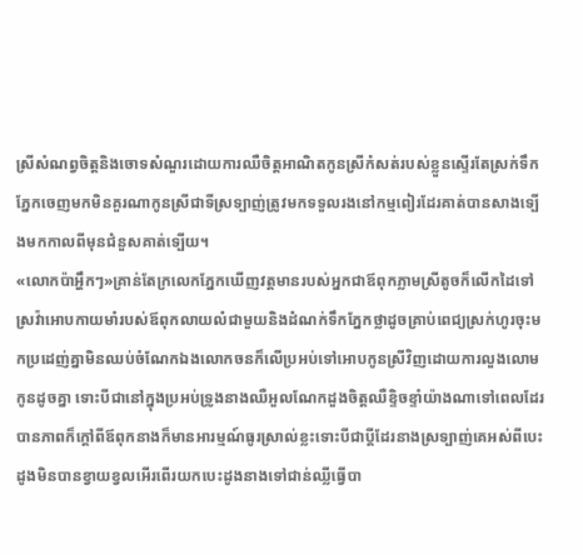ស្រីសំណព្វចិត្តនិងចោទសំណួរដោយការឈឺចិត្តអាណិតកូនស្រីកំសត់របស់ខ្លួនស្ទើរតែស្រក់ទឹកភ្នែកចេញមកមិនគួរណាកូនស្រីជាទីស្រទ្បាញ់ត្រូវមកទទួលរងនៅកម្មពៀរដែរគាត់បានសាងទ្បើងមកកាលពីមុនជំនួសគាត់ទ្បើយ។
«លោកប៉ាអ្ហឹកៗ»គ្រាន់តែក្រលេកភ្នែកឃើញវត្តមានរបស់អ្នកជាឪពុកភ្លាមស្រីតូចក៏លើកដៃទៅស្រវ៉ាអោបកាយមាំរបស់ឪពុកលាយលំជាមួយនិងដំណក់ទឹកភ្នែកថ្លាដូចគ្រាប់ពេជ្យស្រក់ហូរចុះមកប្រដេញ់គ្នាមិនឈប់ចំណែកឯងលោកចនក៏លើប្រអប់ទៅអោបកូនស្រីវិញដោយការលួងលោមកូនដូចគ្នា ទោះបីជានៅក្នុងប្រអប់ទ្រូងនាងឈឺអួលណែកដួងចិត្តឈឺខ្ទិចខ្ទាំយ៉ាងណាទៅពេលដែរបានភាពក៏ក្តៅពីឪពុកនាងក៏មានអារម្មណ៍ធូរស្រាល់ខ្លះទោះបីជាប្តីដែរនាងស្រទ្បាញ់គេអស់ពីបេះដូងមិនបានខ្វាយខ្វលអើរពើរយកបេះដូងនាងទៅជាន់ឈ្លីធ្វើបា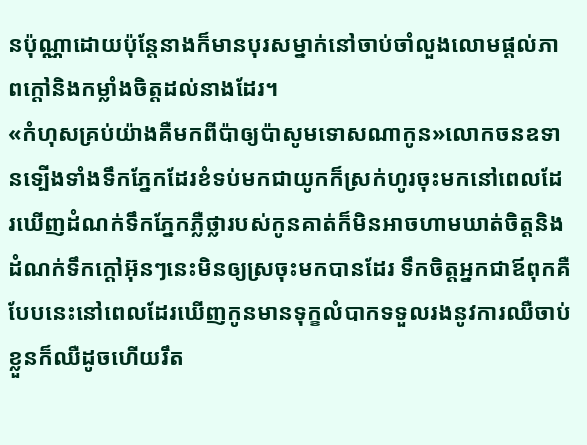នប៉ុណ្ណាដោយប៉ុន្តែនាងក៏មានបុរសម្នាក់នៅចាប់ចាំលួងលោមផ្តល់ភាពក្តៅនិងកម្លាំងចិត្តដល់នាងដែរ។
«កំហុសគ្រប់យ៉ាងគឺមកពីប៉ាឲ្យប៉ាសូមទោសណាកូន»លោកចនឧទានទ្បើងទាំងទឹកភ្នែកដែរខំទប់មកជាយូកក៏ស្រក់ហូរចុះមកនៅពេលដែរឃើញដំណក់ទឹកភ្នែកភ្លឺថ្លារបស់កូនគាត់ក៏មិនអាចហាមឃាត់ចិត្តនិងដំណក់ទឹកក្តៅអ៊ុនៗនេះមិនឲ្យស្រចុះមកបានដែរ ទឹកចិត្ដអ្នកជាឪពុកគឺបែបនេះនៅពេលដែរឃើញកូនមានទុក្ខលំបាកទទួលរងនូវការឈឺចាប់ខ្លួនក៏ឈឺដូចហើយរឹត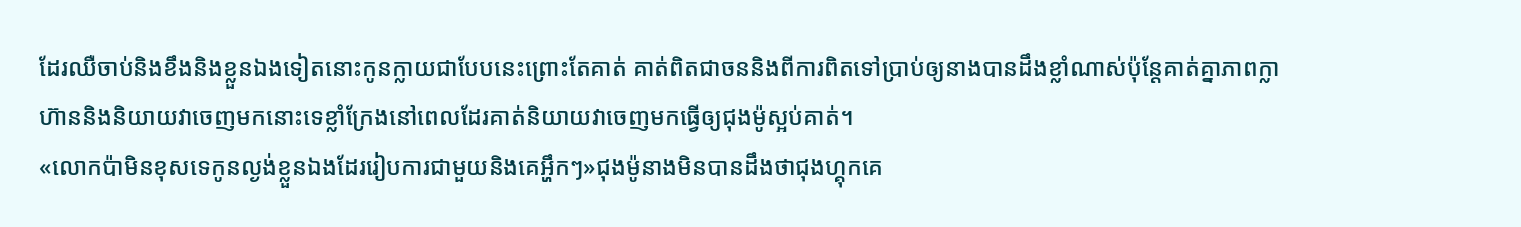ដែរឈឺចាប់និងខឹងនិងខ្លួនឯងទៀតនោះកូនក្លាយជាបែបនេះព្រោះតែគាត់ គាត់ពិតជាចននិងពីការពិតទៅប្រាប់ឲ្យនាងបានដឹងខ្លាំណាស់ប៉ុន្តែគាត់គ្នាភាពក្លាហ៊ាននិងនិយាយវាចេញមកនោះទេខ្លាំក្រែងនៅពេលដែរគាត់និយាយវាចេញមកធ្វើឲ្យជុងម៉ូស្អប់គាត់។
«លោកប៉ាមិនខុសទេកូនល្ងង់ខ្លួនឯងដែររៀបការជាមួយនិងគេអ្ហឹកៗ»ជុងម៉ូនាងមិនបានដឹងថាជុងហ្គុកគេ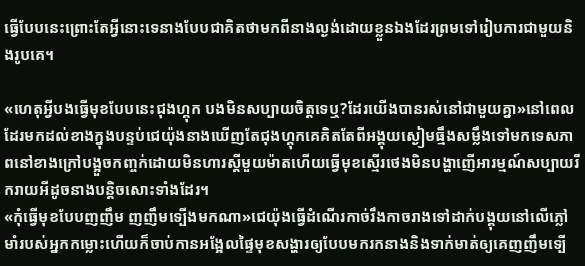ធ្វើបែបនេះព្រោះតែអ្វីនោះទេនាងបែបជាគិតថាមកពីនាងល្ងង់ដោយខ្លួនឯងដែរព្រមទៅរៀបការជាមួយនិងរូបគេ។

«ហេតុអ្វីបងធ្វើមុខបែបនេះជុងហ្គុក បងមិនសប្បាយចិត្តទេឬ?ដែរយើងបានរស់នៅជាមួយគ្នា»នៅពេលដែរមកដល់ខាងក្នុងបន្ទប់ជេយ៉ុងនាងឃើញតែជុងហ្គុកគេគិតតែពីអង្គុយស្ងៀមធ្មឹងសម្លឹងទៅមកទេសភាពនៅខាងក្រៅបង្អួចកញ្ចក់ដោយមិនហារស្តីមួយម៉ាតហើយធ្វើមុខស្មើរថេងមិនបង្ហាញើអារម្មណ៍សប្បាយរីករាយអីដូចនាងបន្តិចសោះទាំងដែរ។
«កុំធ្វើមុខបែបញញឹម ញញឹមទ្បើងមកណា»ជេយ៉ុងធ្វើដំណើរកាច់រឹងកាចរាងទៅដាក់បង្គុយនៅលើភ្លៅមាំរបស់អ្នកកម្លោះហើយក៏ចាប់កានអង្អែលផ្ទៃមុខសង្ហារឲ្យបែបមករកនាងនិងទាក់មាត់ឲ្យគេញញឹមទ្បើ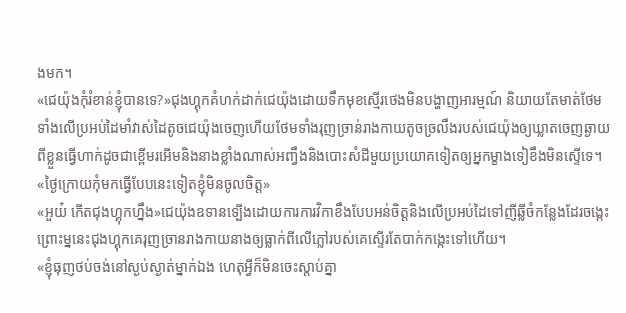ងមក។
«ជេយ៉ុងកុំរំខាន់ខ្ញុំបានទេ?»ជុងហ្គុកគំហក់ដាក់ជេយ៉ុងដោយទឹកមុខស្មើរថេងមិនបង្ហាញអារម្មណ៍ និយាយតែមាត់ថែមទាំងលើប្រអប់ដៃមាំវាស់ដៃតូចជេយ៉ុងចេញហើយថែមទាំងរុញច្រាន់រាងកាយតូចច្រលឹងរបស់ជេយ៉ុងឲ្យឃ្លាតចេញឆ្ងាយពីខ្លួនធ្វើហាក់ដូចជាខ្ពើមរអើមនិងនាងខ្លាំងណាស់អញ្វឹងនិងបោះសំដីមួយប្រយោគទៀតឲ្យអ្នកម្ខាងទៀខឹងមិនស្ទើទេ។
«ថ្ងៃក្រោយកុំមកធ្វើបែបនេះទៀតខ្ញុំមិនចូលចិត្ត»
«អួយ៎ កើតជុងហ្គុកហ្នឹង»ជេយ៉ុងឧទានទ្បើងដោយការការវិកាខឹងបែបអន់ចិត្តនិងលើប្រអប់ដៃទៅញីឆ្លីចំកន្លែងដែរចង្កេះព្រោះម្ននេះជុងហ្គុកគេរុញច្រានរាងកាយនាងឲ្យធ្លាក់ពីលើភ្លៅរបស់គេស្ទើរតែបាក់កង្កេះទៅហើយ។
«ខ្ញុំធុញថប់ចង់នៅស្ងប់ស្ងាត់ម្នាក់ឯង ហេតុអ្វីក៏មិនចេះស្តាប់គ្នា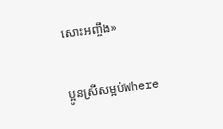សោះអញ្ចឹង»

ប្អូនស្រីសម្អប់Where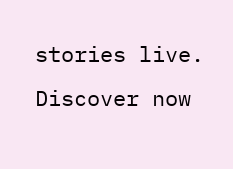stories live. Discover now